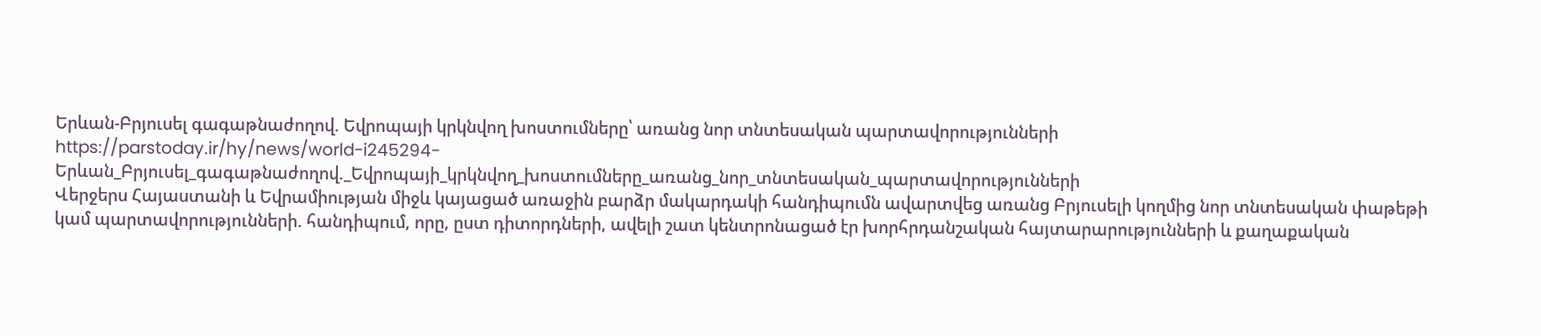Երևան-Բրյուսել գագաթնաժողով. Եվրոպայի կրկնվող խոստումները՝ առանց նոր տնտեսական պարտավորությունների
https://parstoday.ir/hy/news/world-i245294-Երևան_Բրյուսել_գագաթնաժողով._Եվրոպայի_կրկնվող_խոստումները_առանց_նոր_տնտեսական_պարտավորությունների
Վերջերս Հայաստանի և Եվրամիության միջև կայացած առաջին բարձր մակարդակի հանդիպումն ավարտվեց առանց Բրյուսելի կողմից նոր տնտեսական փաթեթի կամ պարտավորությունների. հանդիպում, որը, ըստ դիտորդների, ավելի շատ կենտրոնացած էր խորհրդանշական հայտարարությունների և քաղաքական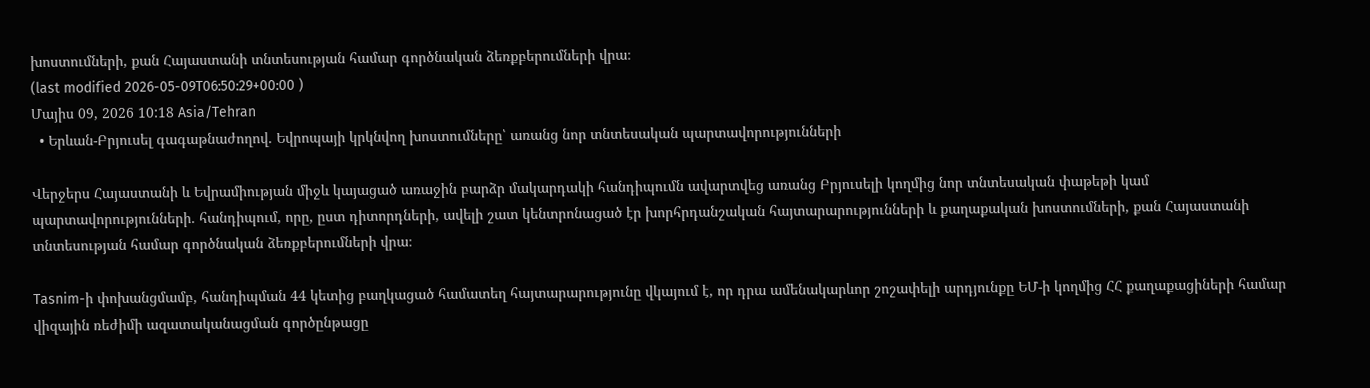խոստումների, քան Հայաստանի տնտեսության համար գործնական ձեռքբերումների վրա։
(last modified 2026-05-09T06:50:29+00:00 )
Մայիս 09, 2026 10:18 Asia/Tehran
  • Երևան-Բրյուսել գագաթնաժողով. Եվրոպայի կրկնվող խոստումները՝ առանց նոր տնտեսական պարտավորությունների

Վերջերս Հայաստանի և Եվրամիության միջև կայացած առաջին բարձր մակարդակի հանդիպումն ավարտվեց առանց Բրյուսելի կողմից նոր տնտեսական փաթեթի կամ պարտավորությունների. հանդիպում, որը, ըստ դիտորդների, ավելի շատ կենտրոնացած էր խորհրդանշական հայտարարությունների և քաղաքական խոստումների, քան Հայաստանի տնտեսության համար գործնական ձեռքբերումների վրա։

Tasnim-ի փոխանցմամբ, հանդիպման 44 կետից բաղկացած համատեղ հայտարարությունը վկայում է, որ դրա ամենակարևոր շոշափելի արդյունքը ԵՄ-ի կողմից ՀՀ քաղաքացիների համար վիզային ռեժիմի ազատականացման գործընթացը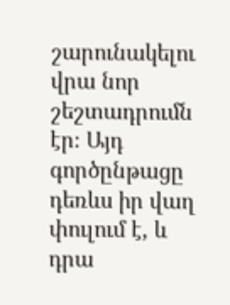շարունակելու վրա նոր շեշտադրումն էր։ Այդ գործընթացը դեռևս իր վաղ փուլում է, և դրա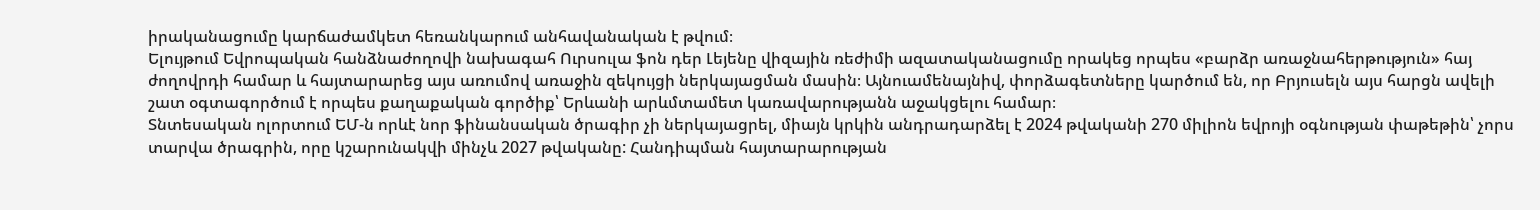իրականացումը կարճաժամկետ հեռանկարում անհավանական է թվում։
Ելույթում Եվրոպական հանձնաժողովի նախագահ Ուրսուլա ֆոն դեր Լեյենը վիզային ռեժիմի ազատականացումը որակեց որպես «բարձր առաջնահերթություն» հայ ժողովրդի համար և հայտարարեց այս առումով առաջին զեկույցի ներկայացման մասին։ Այնուամենայնիվ, փորձագետները կարծում են, որ Բրյուսելն այս հարցն ավելի շատ օգտագործում է որպես քաղաքական գործիք՝ Երևանի արևմտամետ կառավարությանն աջակցելու համար։
Տնտեսական ոլորտում ԵՄ-ն որևէ նոր ֆինանսական ծրագիր չի ներկայացրել, միայն կրկին անդրադարձել է 2024 թվականի 270 միլիոն եվրոյի օգնության փաթեթին՝ չորս տարվա ծրագրին, որը կշարունակվի մինչև 2027 թվականը: Հանդիպման հայտարարության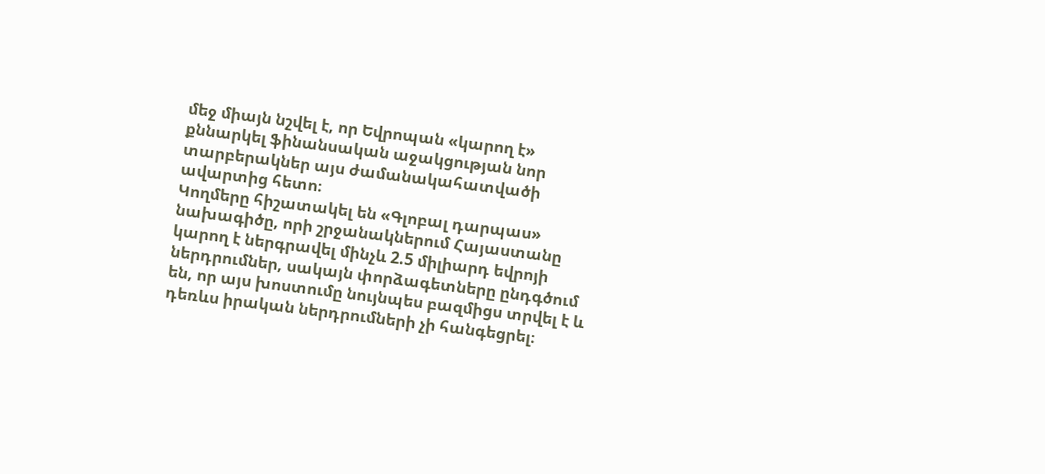մեջ միայն նշվել է, որ Եվրոպան «կարող է» քննարկել ֆինանսական աջակցության նոր տարբերակներ այս ժամանակահատվածի ավարտից հետո։
Կողմերը հիշատակել են «Գլոբալ դարպաս» նախագիծը, որի շրջանակներում Հայաստանը կարող է ներգրավել մինչև 2.5 միլիարդ եվրոյի ներդրումներ, սակայն փորձագետները ընդգծում են, որ այս խոստումը նույնպես բազմիցս տրվել է և դեռևս իրական ներդրումների չի հանգեցրել։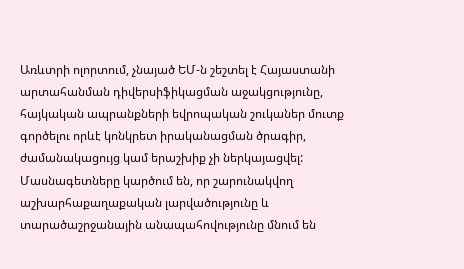Առևտրի ոլորտում, չնայած ԵՄ-ն շեշտել է Հայաստանի արտահանման դիվերսիֆիկացման աջակցությունը, հայկական ապրանքների եվրոպական շուկաներ մուտք գործելու որևէ կոնկրետ իրականացման ծրագիր, ժամանակացույց կամ երաշխիք չի ներկայացվել: Մասնագետները կարծում են, որ շարունակվող աշխարհաքաղաքական լարվածությունը և տարածաշրջանային անապահովությունը մնում են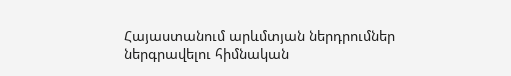Հայաստանում արևմտյան ներդրումներ ներգրավելու հիմնական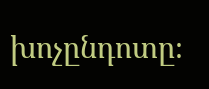խոչընդոտը։